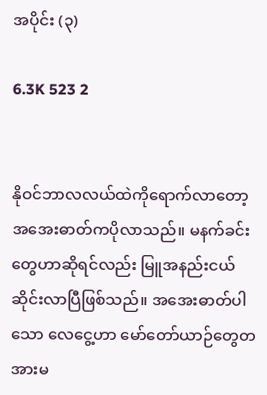အပိုင်း (၃)

6.3K 523 2


နိုဝင်ဘာလလယ်ထဲကိုရောက်လာတော့ အအေးဓာတ်ကပိုလာသည်။ မနက်ခင်းတွေဟာဆိုရင်လည်း မြူအနည်းငယ်ဆိုင်းလာပြီဖြစ်သည်။ အအေးဓာတ်ပါသော လေငွေ့ဟာ မော်တော်ယာဉ်တွေတအားမ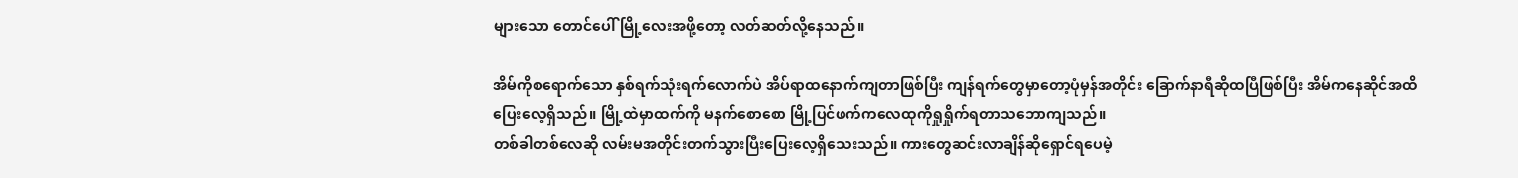များသော တောင်ပေါ်မြို့လေးအဖို့တော့ လတ်ဆတ်လို့နေသည်။

အိမ်ကိုစရောက်သော နှစ်ရက်သုံးရက်လောက်ပဲ အိပ်ရာထနောက်ကျတာဖြစ်ပြီး ကျန်ရက်တွေမှာတော့ပုံမှန်အတိုင်း ခြောက်နာရီဆိုထပြီဖြစ်ပြီး အိမ်ကနေဆိုင်အထိ ပြေးလေ့ရှိသည်။ မြို့ထဲမှာထက်ကို မနက်စောစော မြို့ပြင်ဖက်ကလေထုကိုရှုရှိုက်ရတာသဘောကျသည်။
တစ်ခါတစ်လေဆို လမ်းမအတိုင်းတက်သွားပြီးပြေးလေ့ရှိသေးသည်။ ကားတွေဆင်းလာချိန်ဆိုရှောင်ရပေမဲ့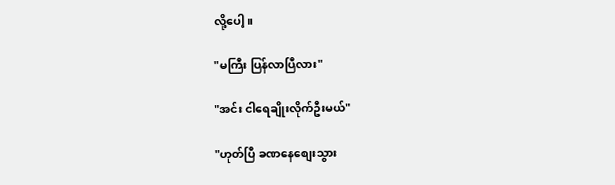လို့ပေါ့။

"မကြီး ပြန်လာပြီလား"

"အင်း ငါရေချိုးလိုက်ဦးမယ်"

"ဟုတ်ပြီ ခဏနေစျေးသွား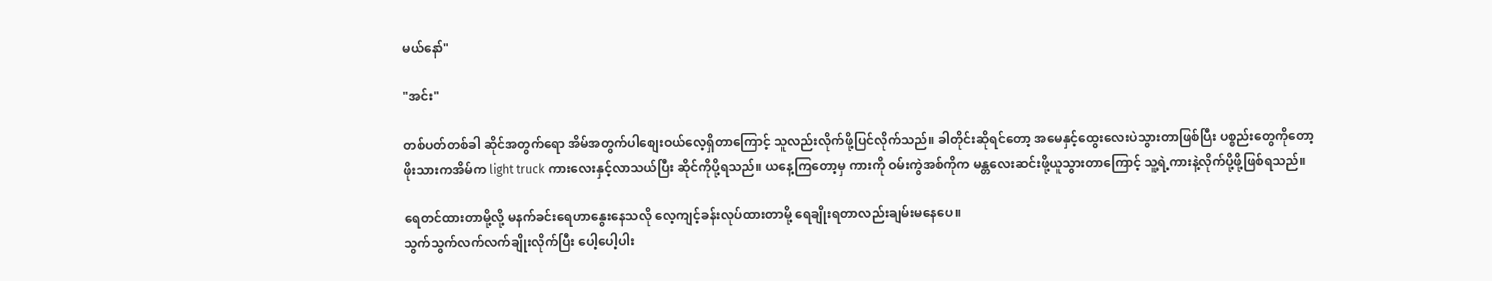မယ်နော်"

"အင်း"

တစ်ပတ်တစ်ခါ ဆိုင်အတွက်ရော အိမ်အတွက်ပါစျေးဝယ်လေ့ရှိတာကြောင့် သူလည်းလိုက်ဖို့ပြင်လိုက်သည်။ ခါတိုင်းဆိုရင်တော့ အမေနှင့်ထွေးလေးပဲသွားတာဖြစ်ပြီး ပစ္စည်းတွေကိုတော့ ဖိုးသားကအိမ်က light truck ကားလေးနှင့်လာသယ်ပြီး ဆိုင်ကိုပို့ရသည်။ ယနေ့ကြတော့မှ ကားကို ဝမ်းကွဲအစ်ကိုက မန္တလေးဆင်းဖို့ယူသွားတာကြောင့် သူ့ရဲ့ကားနဲ့လိုက်ပို့ဖို့ဖြစ်ရသည်။

ရေတင်ထားတာမို့လို့ မနက်ခင်းရေဟာနွေးနေသလို လေ့ကျင့်ခန်းလုပ်ထားတာမို့ ရေချိုးရတာလည်းချမ်းမနေပေ။
သွက်သွက်လက်လက်ချိုးလိုက်ပြီး ပေါ့ပေါ့ပါး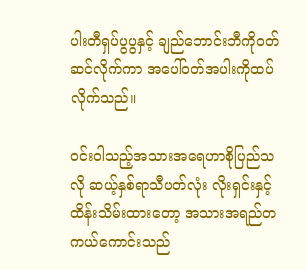ပါးတီရှပ်ပွပွနှင့် ချည်ဘောင်းဘီကိုဝတ်ဆင်လိုက်ကာ အပေါ်ဝတ်အပါးကိုထပ်လိုက်သည်။

ဝင်းဝါသည့်အသားအရေဟာစိုပြည်သလို ဆယ့်နှစ်ရာသီပတ်လုံး လိုးရှင်းနှင့်ထိန်းသိမ်းထားတော့ အသားအရည်တကယ်ကောင်းသည်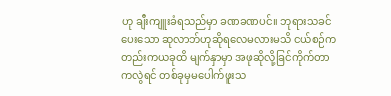ဟု ချီးကျူးခံရသည်မှာ ခဏခဏပင်။ ဘုရားသခင်ပေးသော ဆုလာဘ်ဟုဆိုရလေမလားမသိ ငယ်စဉ်ကတည်းကယခုထိ မျက်နှာမှာ အဖုဆိုလို့ခြင်ကိုက်တာကလွဲရင် တစ်ခုမှမပေါက်ဖူးသ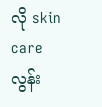လို skin care လွန်း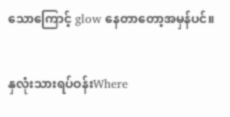သောကြောင့် glow နေတာတော့အမှန်ပင်။

နှလုံးသားရပ်ဝန်းWhere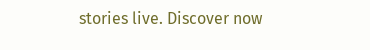stories live. Discover now